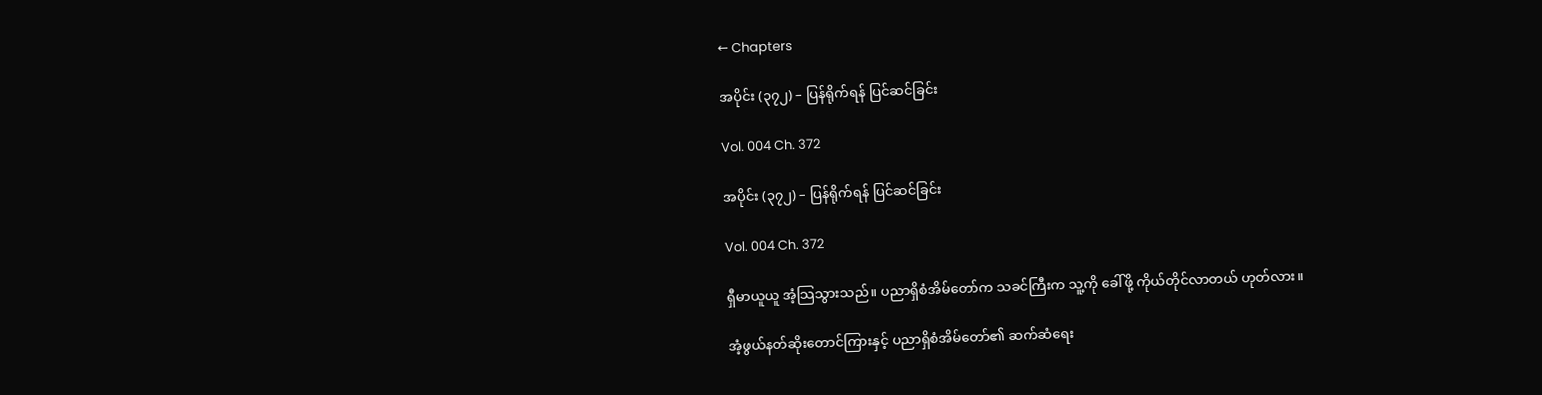← Chapters

အပိုင်း (၃၇၂) – ပြန်ရိုက်ရန် ပြင်ဆင်ခြင်း

Vol. 004 Ch. 372

အပိုင်း (၃၇၂) – ပြန်ရိုက်ရန် ပြင်ဆင်ခြင်း

Vol. 004 Ch. 372

ရှီမာယူယူ အံ့သြသွားသည်။ ပညာရှိစံအိမ်တော်က သခင်ကြီးက သူ့ကို ခေါ်ဖို့ ကိုယ်တိုင်လာတယ် ဟုတ်လား။

အံ့ဖွယ်နတ်ဆိုးတောင်ကြားနှင့် ပညာရှိစံအိမ်တော်၏ ဆက်ဆံရေး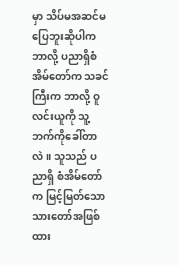မှာ သိပ်မအဆင်မပြေဘူးဆိုပါက ဘာလို့ ပညာရှိစံအိမ်တော်က သခင်ကြီးက ဘာလို့ ဝူလင်းယူကို သူ့ဘက်ကိုခေါ်တာလဲ။ သူသည် ပညာရှိ စံအိမ်တော်က မြင့်မြတ်သော သားတော်အဖြစ်ထား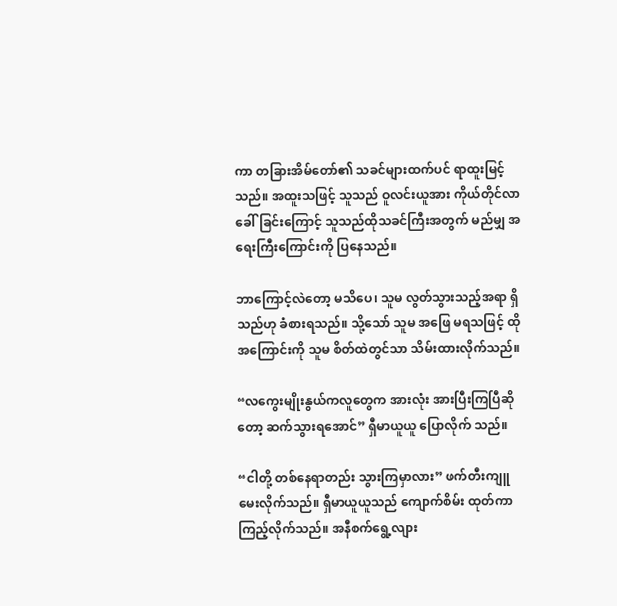ကာ တခြားအိမ်တော်၏ သခင်များထက်ပင် ရာထူးမြင့် သည်။ အထူးသဖြင့် သူသည် ဝူလင်းယူအား ကိုယ်တိုင်လာခေါ်ခြင်းကြောင့် သူသည်ထိုသခင်ကြီးအတွက် မည်မျှ အရေးကြီးကြောင်းကို ပြနေသည်။

ဘာကြောင့်လဲတော့ မသိပေ၊ သူမ လွတ်သွားသည့်အရာ ရှိသည်ဟု ခံစားရသည်။ သို့သော် သူမ အဖြေ မရသဖြင့် ထိုအကြောင်းကို သူမ စိတ်ထဲတွင်သာ သိမ်းထားလိုက်သည်။

“လကွေးမျိုးနွယ်ကလူတွေက အားလုံး အားပြီးကြပြီဆိုတော့ ဆက်သွားရအောင်” ရှီမာယူယူ ပြောလိုက် သည်။

“ငါတို့ တစ်နေရာတည်း သွားကြမှာလား” ဖက်တီးကျူ မေးလိုက်သည်။ ရှီမာယူယူသည် ကျောက်စိမ်း ထုတ်ကာ ကြည့်လိုက်သည်။ အနီစက်ရွေ့လျား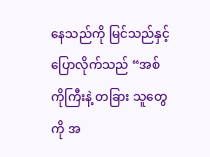နေသည်ကို မြင်သည်နှင့် ပြောလိုက်သည် “အစ်ကိုကြီးနဲ့ တခြား သူတွေကို အ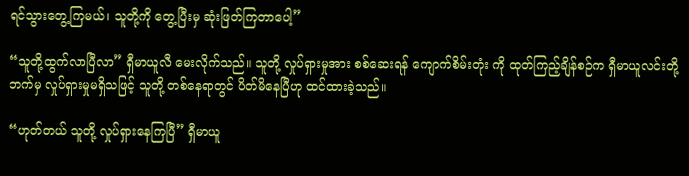ရင်သွားတွေ့ကြမယ်၊ သူတို့ကို တွေ့ပြီးမှ ဆုံးဖြတ်ကြတာပေါ့”

“သူတို့ထွက်လာပြီလာ” ရှီမာယူလီ မေးလိုက်သည်။ သူတို့ လှုပ်ရှားမှုအား စစ်ဆေးရန် ကျောက်စိမ်းတုံး ကို ထုတ်ကြည့်ချိန်စဉ်က ရှီမာယူလင်းတို့ဘက်မှ လှုပ်ရှားမှုမရှိသဖြင့် သူတို့ တစ်နေရာတွင် ပိတ်မိနေပြီဟု ထင်ထားခဲ့သည်။

“ဟုတ်တယ် သူတို့ လှုပ်ရှားနေကြပြီ” ရှီမာယူ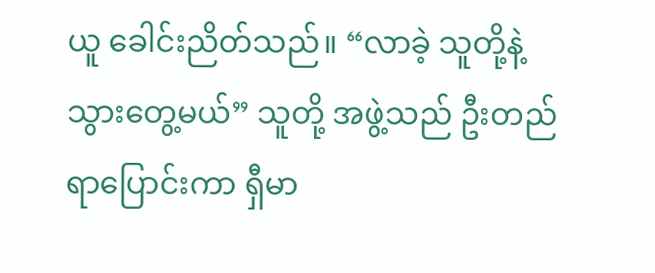ယူ ခေါင်းညိတ်သည်။ “လာခဲ့ သူတို့နဲ့ သွားတွေ့မယ်” သူတို့ အဖွဲ့သည် ဦးတည်ရာပြောင်းကာ ရှီမာ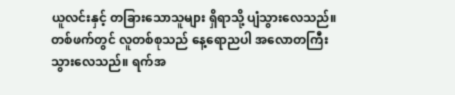ယူလင်းနှင့် တခြားသောသူများ ရှိရာသို့ ပျံသွားလေသည်။ တစ်ဖက်တွင် လူတစ်စုသည် နေ့ရောညပါ အလောတကြီး သွားလေသည်။ ရက်အ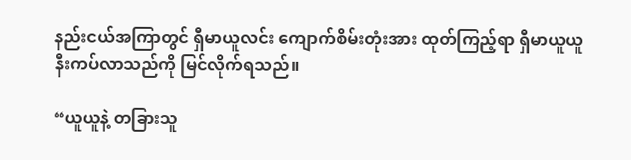နည်းငယ်အကြာတွင် ရှီမာယူလင်း ကျောက်စိမ်းတုံးအား ထုတ်ကြည့်ရာ ရှီမာယူယူ နီးကပ်လာသည်ကို မြင်လိုက်ရသည်။

“ယူယူနဲ့ တခြားသူ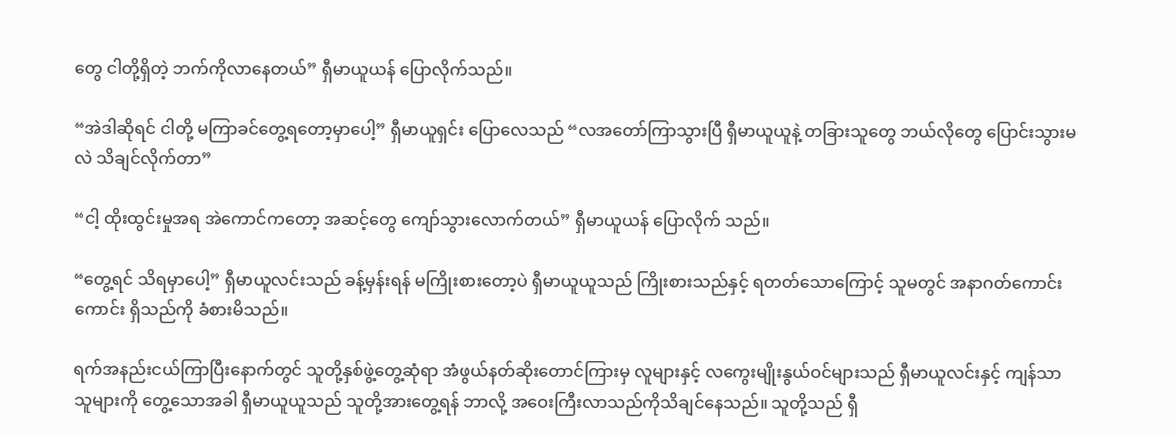တွေ ငါတို့ရှိတဲ့ ဘက်ကိုလာနေတယ်” ရှီမာယူယန် ပြောလိုက်သည်။

“အဲဒါဆိုရင် ငါတို့ မကြာခင်တွေ့ရတော့မှာပေါ့” ရှီမာယူရှင်း ပြောလေသည် “လအတော်ကြာသွားပြီ ရှီမာယူယူနဲ့ တခြားသူတွေ ဘယ်လိုတွေ ပြောင်းသွားမလဲ သိချင်လိုက်တာ”

“ငါ့ ထိုးထွင်းမှုအရ အဲကောင်ကတော့ အဆင့်တွေ ကျော်သွားလောက်တယ်” ရှီမာယူယန် ပြောလိုက် သည်။

“တွေ့ရင် သိရမှာပေါ့” ရှီမာယူလင်းသည် ခန့်မှန်းရန် မကြိုးစားတော့ပဲ ရှီမာယူယူသည် ကြိုးစားသည်နှင့် ရတတ်သောကြောင့် သူမတွင် အနာဂတ်ကောင်းကောင်း ရှိသည်ကို ခံစားမိသည်။

ရက်အနည်းငယ်ကြာပြီးနောက်တွင် သူတို့နှစ်ဖွဲ့တွေ့ဆုံရာ အံဖွယ်နတ်ဆိုးတောင်ကြားမှ လူများနှင့် လကွေးမျိုးနွယ်ဝင်များသည် ရှီမာယူလင်းနှင့် ကျန်သာသူများကို တွေ့သောအခါ ရှီမာယူယူသည် သူတို့အားတွေ့ရန် ဘာလို့ အဝေးကြီးလာသည်ကိုသိချင်နေသည်။ သူတို့သည် ရှီ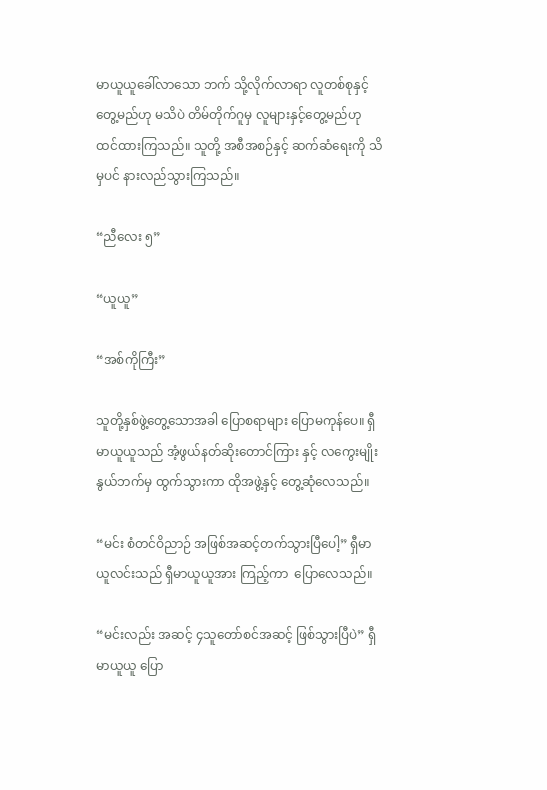မာယူယူခေါ်လာသော ဘက် သို့လိုက်လာရာ လူတစ်စုနှင့် တွေ့မည်ဟု မသိပဲ တိမ်တိုက်ဂူမှ လူများနှင့်တွေ့မည်ဟု ထင်ထားကြသည်။ သူတို့ အစီအစဉ်နှင့် ဆက်ဆံရေးကို သိမှပင် နားလည်သွားကြသည်။

“ညီလေး ၅”

“ယူယူ”

“အစ်ကိုကြီး”

သူတို့နှစ်ဖွဲ့တွေ့သောအခါ ပြောစရာများ ပြောမကုန်ပေ။ ရှီမာယူယူသည် အံ့ဖွယ်နတ်ဆိုးတောင်ကြား နှင့် လကွေးမျိုးနွယ်ဘက်မှ ထွက်သွားကာ ထိုအဖွဲ့နှင့် တွေ့ဆုံလေသည်။

“မင်း စံတင်ဝိညာဉ် အဖြစ်အဆင့်တက်သွားပြီပေါ့” ရှီမာယူလင်းသည် ရှီမာယူယူအား ကြည့်ကာ  ပြောလေသည်။

“မင်းလည်း အဆင့် ၄သူတော်စင်အဆင့် ဖြစ်သွားပြီပဲ” ရှီမာယူယူ ပြော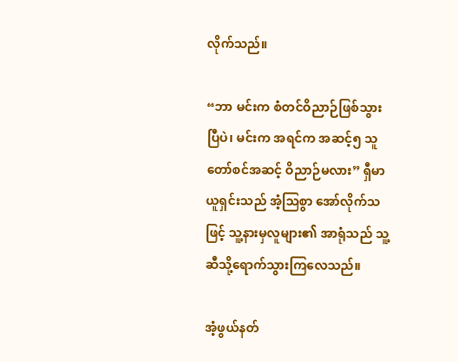လိုက်သည်။

“ဘာ မင်းက စံတင်ဝိညာဉ်ဖြစ်သွားပြီပဲ၊ မင်းက အရင်က အဆင့်၅ သူတော်စင်အဆင့် ဝိညာဉ်မလား” ရှီမာယူရှင်းသည် အံ့သြစွာ အော်လိုက်သဖြင့် သူ့နားမှလူများ၏ အာရုံသည် သူ့ဆီသို့ရောက်သွားကြလေသည်။

အံ့ဖွယ်နတ်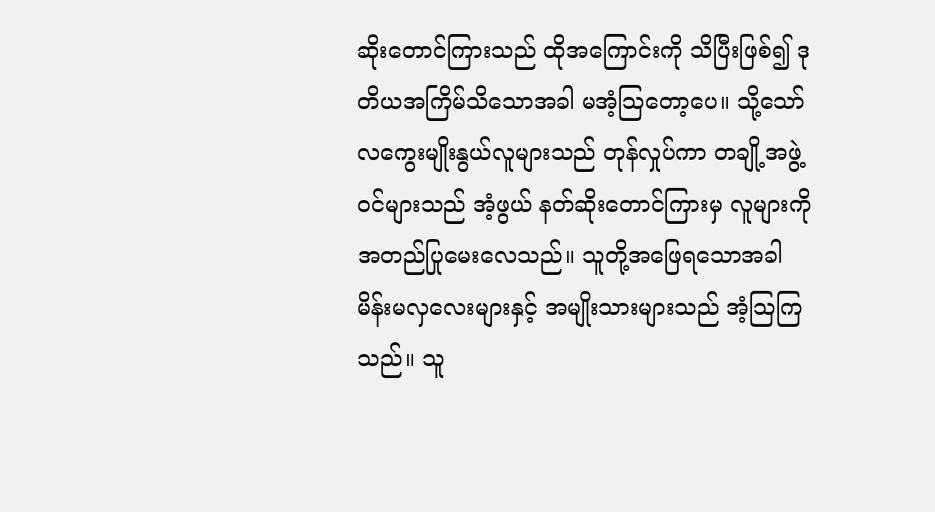ဆိုးတောင်ကြားသည် ထိုအကြောင်းကို သိပြီးဖြစ်၍ ဒုတိယအကြိမ်သိသောအခါ မအံ့သြတော့ပေ။ သို့သော် လကွေးမျိုးနွယ်လူများသည် တုန်လှုပ်ကာ တချို့အဖွဲ့ဝင်များသည် အံ့ဖွယ် နတ်ဆိုးတောင်ကြားမှ လူများကို အတည်ပြုမေးလေသည်။ သူတို့အဖြေရသောအခါ မိန်းမလှလေးများနှင့် အမျိုးသားများသည် အံ့သြကြသည်။ သူ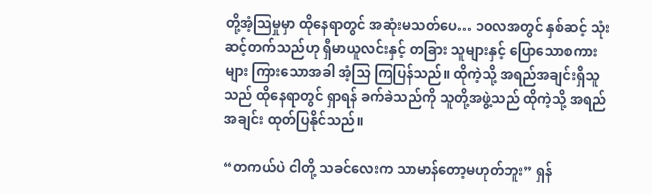တို့အံ့သြမှုမှာ ထိုနေရာတွင် အဆုံးမသတ်ပေ… ၁၀လအတွင် နှစ်ဆင့် သုံးဆင့်တက်သည်ဟု ရှီမာယူလင်းနှင့် တခြား သူများနှင့် ပြောသောစကားများ ကြားသောအခါ အံ့သြ ကြပြန်သည်။ ထိုကဲ့သို့ အရည်အချင်းရှိသူသည် ထိုနေရာတွင် ရှာရန် ခက်ခဲသည်ကို သူတို့အဖွဲ့သည် ထိုကဲ့သို့ အရည်အချင်း ထုတ်ပြနိုင်သည်။

“တကယ်ပဲ ငါတို့ သခင်လေးက သာမာန်တော့မဟုတ်ဘူး” ရှန်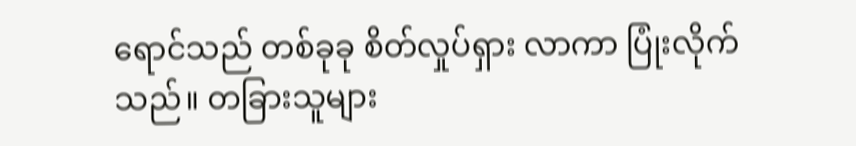ရောင်သည် တစ်ခုခု စိတ်လှုပ်ရှား လာကာ ပြုံးလိုက်သည်။ တခြားသူများ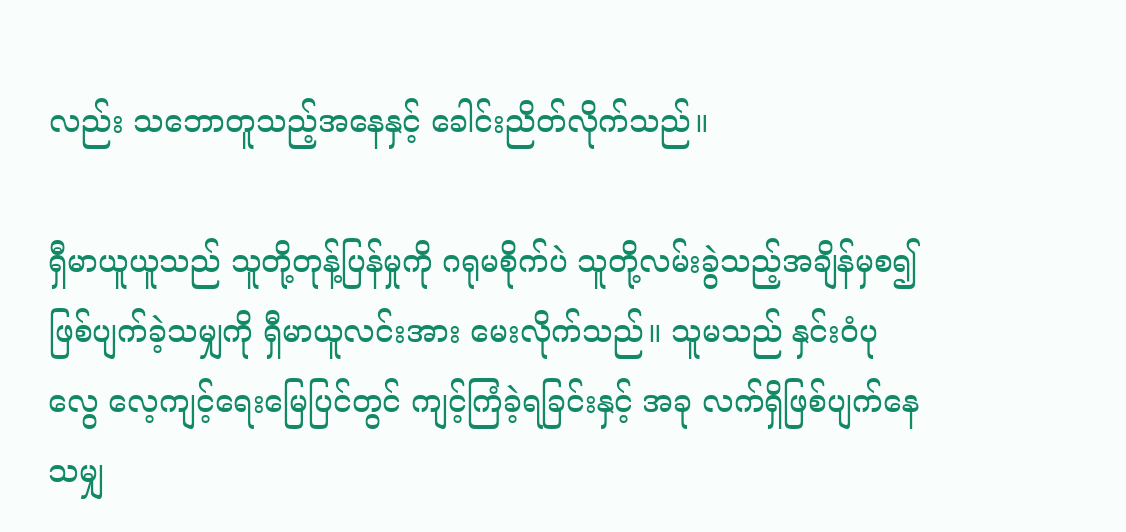လည်း သဘောတူသည့်အနေနှင့် ခေါင်းညိတ်လိုက်သည်။

ရှီမာယူယူသည် သူတို့တုန့်ပြန်မှုကို ဂရုမစိုက်ပဲ သူတို့လမ်းခွဲသည့်အချိန်မှစ၍ ဖြစ်ပျက်ခဲ့သမျှကို ရှီမာယူလင်းအား မေးလိုက်သည်။ သူမသည် နှင်းဝံပုလွေ လေ့ကျင့်ရေးမြေပြင်တွင် ကျင့်ကြံခဲ့ရခြင်းနှင့် အခု လက်ရှိဖြစ်ပျက်နေသမျှ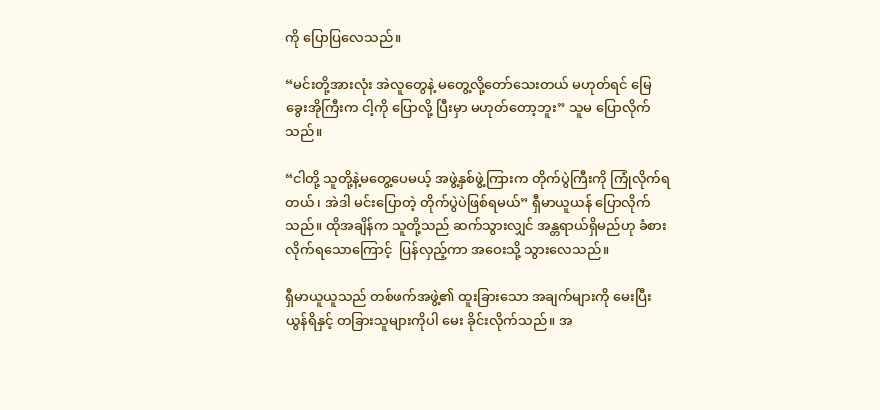ကို ပြောပြလေသည်။

“မင်းတို့အားလုံး အဲလူတွေနဲ့ မတွေ့လို့တော်သေးတယ် မဟုတ်ရင် မြေခွေးအိုကြီးက ငါ့ကို ပြောလို့ ပြီးမှာ မဟုတ်တော့ဘူး” သူမ ပြောလိုက်သည်။

“ငါတို့ သူတို့နဲ့မတွေ့ပေမယ့် အဖွဲ့နှစ်ဖွဲ့ကြားက တိုက်ပွဲကြီးကို ကြုံလိုက်ရတယ်၊ အဲဒါ မင်းပြောတဲ့ တိုက်ပွဲပဲဖြစ်ရမယ်” ရှီမာယူယန် ပြောလိုက်သည်။ ထိုအချိန်က သူတို့သည် ဆက်သွားလျှင် အန္တရာယ်ရှိမည်ဟု ခံစားလိုက်ရသောကြောင့်  ပြန်လှည့်ကာ အဝေးသို့ သွားလေသည်။

ရှီမာယူယူသည် တစ်ဖက်အဖွဲ့၏ ထူးခြားသော အချက်များကို မေးပြီး ယွန်ရိနှင့် တခြားသူများကိုပါ မေး ခိုင်းလိုက်သည်။ အ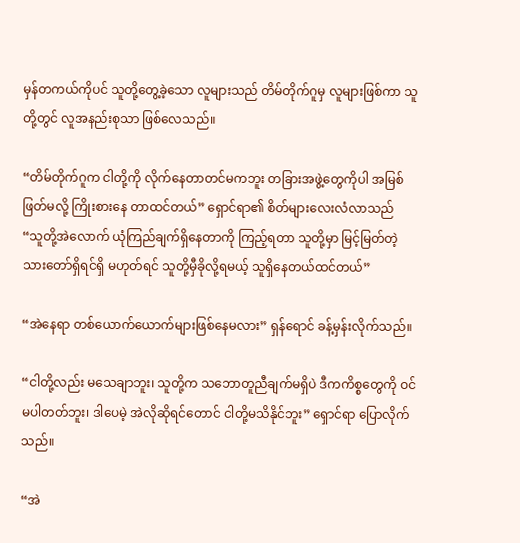မှန်တကယ်ကိုပင် သူတို့တွေ့ခဲ့သော လူများသည် တိမ်တိုက်ဂူမှ လူများဖြစ်ကာ သူတို့တွင် လူအနည်းစုသာ ဖြစ်လေသည်။

“တိမ်တိုက်ဂူက ငါတို့ကို လိုက်နေတာတင်မကဘူး တခြားအဖွဲ့တွေကိုပါ အမြစ်ဖြတ်မလို့ ကြိုးစားနေ တာထင်တယ်” ရှောင်ရာ၏ စိတ်များလေးလံလာသည် “သူတို့အဲလောက် ယုံကြည်ချက်ရှိနေတာကို ကြည့်ရတာ သူတို့မှာ မြင့်မြတ်တဲ့သားတော်ရှိရင်ရှိ မဟုတ်ရင် သူတို့မှီခိုလို့ရမယ့် သူရှိနေတယ်ထင်တယ်”

“အဲနေရာ တစ်ယောက်ယောက်များဖြစ်နေမလား” ရှန်ရောင် ခန့်မှန်းလိုက်သည်။

“ငါတို့လည်း မသေချာဘူး၊ သူတို့က သဘောတူညီချက်မရှိပဲ ဒီကကိစ္စတွေကို ဝင်မပါတတ်ဘူး၊ ဒါပေမဲ့ အဲလိုဆိုရင်တောင် ငါတို့မသိနိုင်ဘူး” ရှောင်ရာ ပြောလိုက်သည်။

“အဲ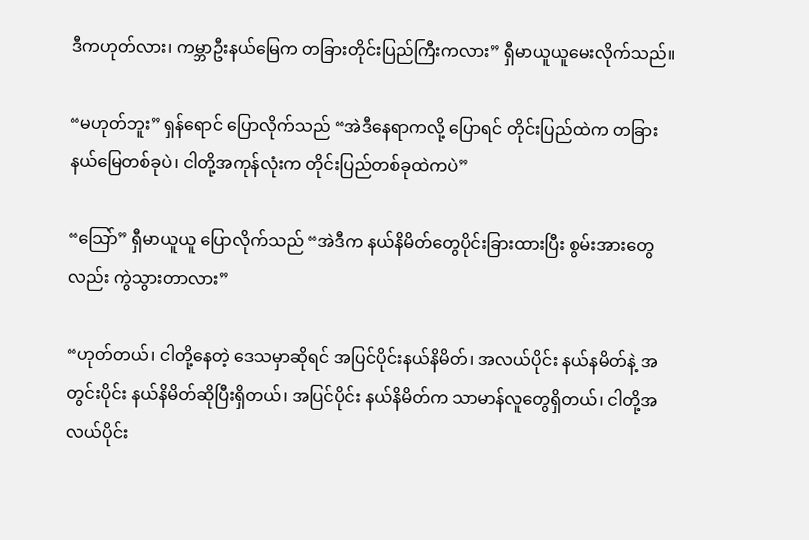ဒီကဟုတ်လား၊ ကမ္ဘာဦးနယ်မြေက တခြားတိုင်းပြည်ကြီးကလား” ရှီမာယူယူမေးလိုက်သည်။

“မဟုတ်ဘူး” ရှန်ရောင် ပြောလိုက်သည် “အဲဒီနေရာကလို့ ပြောရင် တိုင်းပြည်ထဲက တခြား နယ်မြေတစ်ခုပဲ၊ ငါတို့အကုန်လုံးက တိုင်းပြည်တစ်ခုထဲကပဲ”

“သြော်” ရှီမာယူယူ ပြောလိုက်သည် “အဲဒီက နယ်နိမိတ်တွေပိုင်းခြားထားပြီး စွမ်းအားတွေလည်း ကွဲသွားတာလား”

“ဟုတ်တယ်၊ ငါတို့နေတဲ့ ဒေသမှာဆိုရင် အပြင်ပိုင်းနယ်နိမိတ်၊ အလယ်ပိုင်း နယ်နမိတ်နဲ့ အတွင်းပိုင်း နယ်နိမိတ်ဆိုပြီးရှိတယ်၊ အပြင်ပိုင်း နယ်နိမိတ်က သာမာန်လူတွေရှိတယ်၊ ငါတို့အလယ်ပိုင်း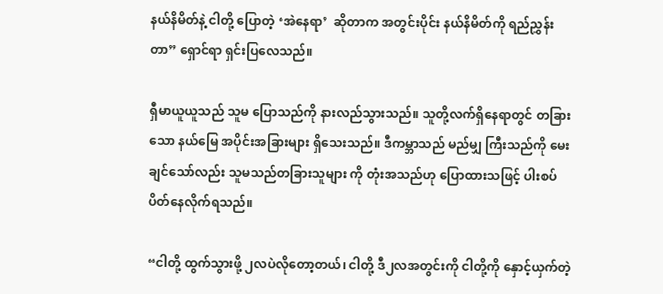နယ်နိမိတ်နဲ့ ငါတို့ ပြောတဲ့ ‘အဲနေရာ’  ဆိုတာက အတွင်းပိုင်း နယ်နိမိတ်ကို ရည်ညွှန်းတာ” ရှောင်ရာ ရှင်းပြလေသည်။

ရှီမာယူယူသည် သူမ ပြောသည်ကို နားလည်သွားသည်။ သူတို့လက်ရှိနေရာတွင် တခြားသော နယ်မြေ အပိုင်းအခြားများ ရှိသေးသည်။ ဒီကမ္ဘာသည် မည်မျှ ကြီးသည်ကို မေးချင်သော်လည်း သူမသည်တခြားသူများ ကို တုံးအသည်ဟု ပြောထားသဖြင့် ပါးစပ်ပိတ်နေလိုက်ရသည်။

“ငါတို့ ထွက်သွားဖို့ ၂လပဲလိုတော့တယ်၊ ငါတို့ ဒီ၂လအတွင်းကို ငါတို့ကို နှောင့်ယှက်တဲ့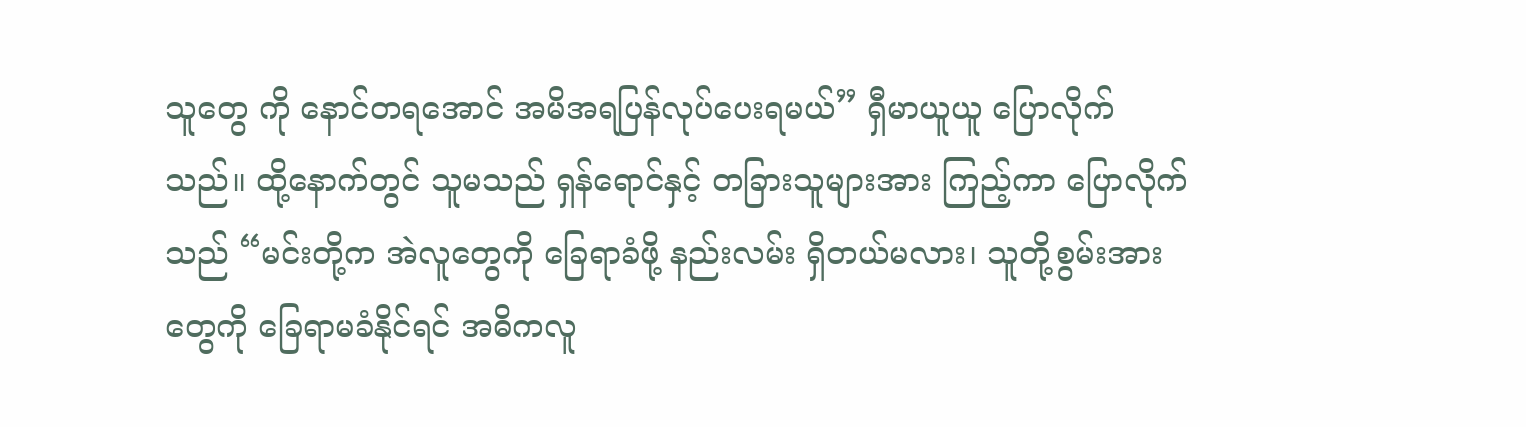သူတွေ ကို နောင်တရအောင် အမိအရပြန်လုပ်ပေးရမယ်” ရှီမာယူယူ ပြောလိုက်သည်။ ထို့နောက်တွင် သူမသည် ရှန်ရောင်နှင့် တခြားသူများအား ကြည့်ကာ ပြောလိုက်သည် “မင်းတို့က အဲလူတွေကို ခြေရာခံဖို့ နည်းလမ်း ရှိတယ်မလား၊ သူတို့စွမ်းအားတွေကို ခြေရာမခံနိုင်ရင် အဓိကလူ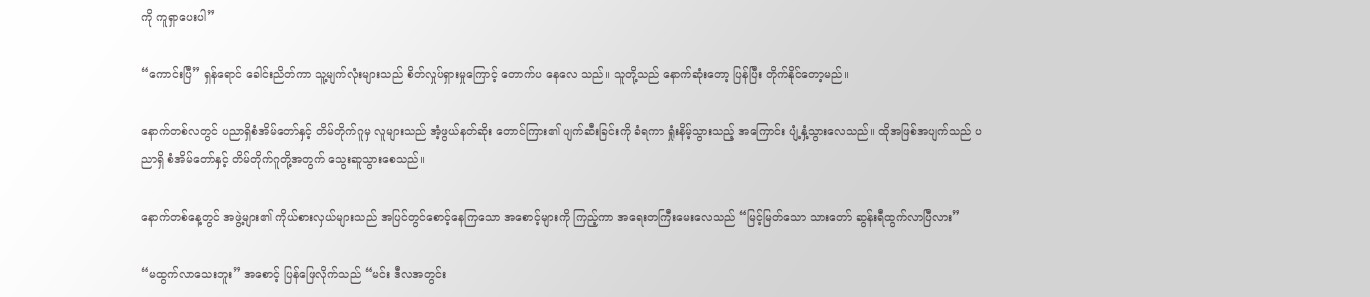ကို ကူရှာပေးပါ”

“ကောင်းပြီ” ရှန်ရောင် ခေါင်းညိတ်ကာ သူ့မျက်လုံးများသည် စိတ်လှုပ်ရှားမှုကြောင့် တောက်ပ နေလေ သည်။ သူတို့သည် နောက်ဆုံးတော့ ပြန်ပြီး တိုက်နိုင်တော့မည်။

နောက်တစ်လတွင် ပညာရှိစံအိမ်တော်နှင့် တိမ်တိုက်ဂူမှ လူများသည် အံ့ဖွယ်နတ်ဆိုး တောင်ကြား၏ ပျက်ဆီးခြင်းကို ခံရကာ ရှုံးနိမ့်သွားသည့် အကြောင်း ပျံ့နှံ့သွားလေသည်။ ထိုအဖြစ်အပျက်သည် ပညာရှိ စံအိမ်တော်နှင့် တိမ်တိုက်ဂူတို့အတွက် သွေးဆူသွားစေသည်။

နောက်တစ်နေ့တွင် အဖွဲ့များ၏ ကိုယ်စားလှယ်များသည် အပြင်တွင်စောင့်နေကြသော အစောင့်များကို ကြည့်ကာ အရေးတကြီးမေးလေသည် “မြင့်မြတ်သော သားတော် ဆွန်းရီထွက်လာပြီလား”

“မထွက်လာသေးဘူး” အစောင့် ပြန်ဖြေလိုက်သည် “မင်း ဒီလအတွင်း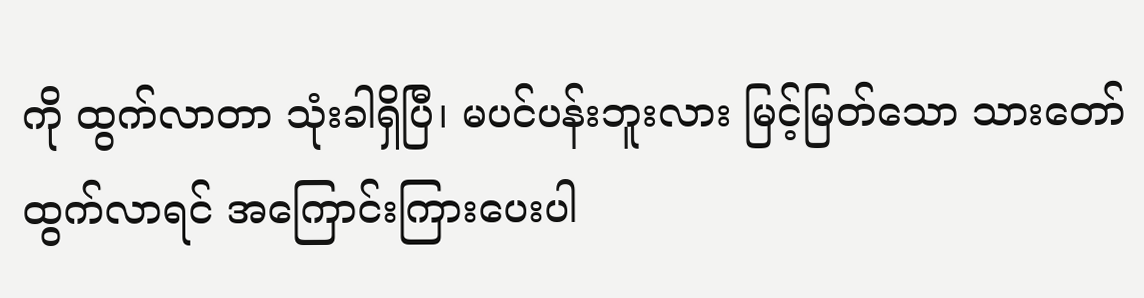ကို ထွက်လာတာ သုံးခါရှိပြီ၊ မပင်ပန်းဘူးလား မြင့်မြတ်သော သားတော်ထွက်လာရင် အကြောင်းကြားပေးပါ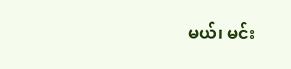မယ်၊ မင်း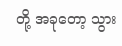တို့ အခုတော့ သွား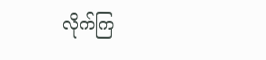လိုက်ကြ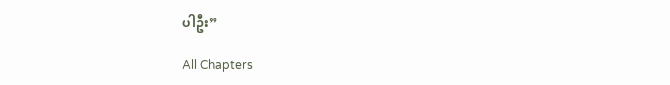ပါဦး”

All Chapters